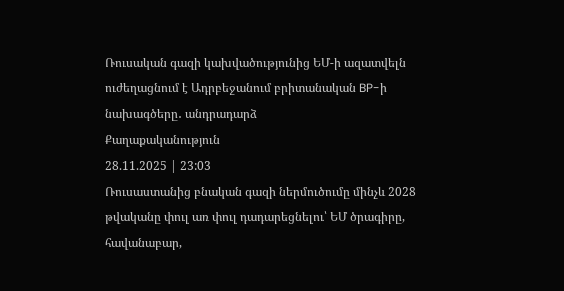Ռուսական գազի կախվածությունից ԵՄ-ի ազատվելն ուժեղացնում է Ադրբեջանում բրիտանական BP-ի նախագծերը․ անդրադարձ
Քաղաքականություն
28.11.2025 | 23:03
Ռուսաստանից բնական գազի ներմուծումը մինչև 2028 թվականը փուլ առ փուլ դադարեցնելու՝ ԵՄ ծրագիրը, հավանաբար,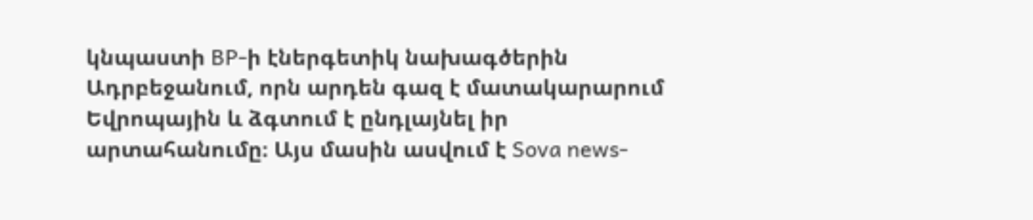կնպաստի BP-ի էներգետիկ նախագծերին Ադրբեջանում, որն արդեն գազ է մատակարարում Եվրոպային և ձգտում է ընդլայնել իր արտահանումը։ Այս մասին ասվում է Sova news-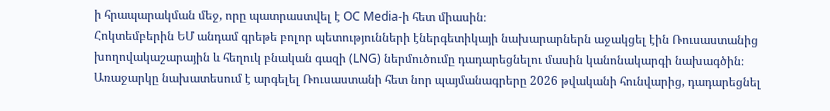ի հրապարակման մեջ, որը պատրաստվել է OC Media-ի հետ միասին։
Հոկտեմբերին ԵՄ անդամ գրեթե բոլոր պետությունների էներգետիկայի նախարարներն աջակցել էին Ռուսաստանից խողովակաշարային և հեղուկ բնական գազի (LNG) ներմուծումը դադարեցնելու մասին կանոնակարգի նախագծին։ Առաջարկը նախատեսում է արգելել Ռուսաստանի հետ նոր պայմանագրերը 2026 թվականի հունվարից, դադարեցնել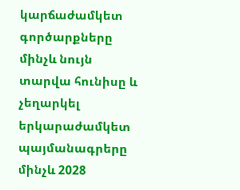կարճաժամկետ գործարքները մինչև նույն տարվա հունիսը և չեղարկել երկարաժամկետ պայմանագրերը մինչև 2028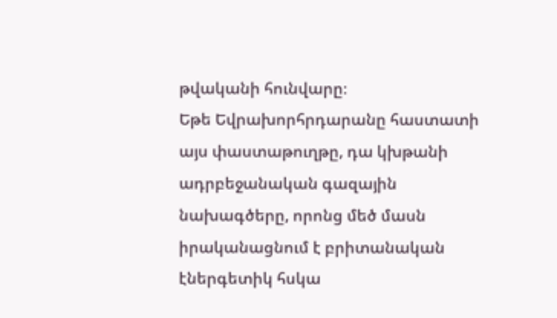թվականի հունվարը։
Եթե Եվրախորհրդարանը հաստատի այս փաստաթուղթը, դա կխթանի ադրբեջանական գազային նախագծերը, որոնց մեծ մասն իրականացնում է բրիտանական էներգետիկ հսկա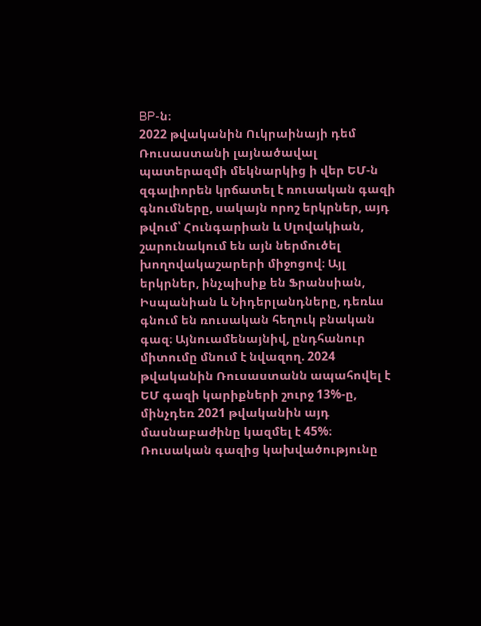BP-ն։
2022 թվականին Ուկրաինայի դեմ Ռուսաստանի լայնածավալ պատերազմի մեկնարկից ի վեր ԵՄ-ն զգալիորեն կրճատել է ռուսական գազի գնումները, սակայն որոշ երկրներ, այդ թվում՝ Հունգարիան և Սլովակիան, շարունակում են այն ներմուծել խողովակաշարերի միջոցով։ Այլ երկրներ, ինչպիսիք են Ֆրանսիան, Իսպանիան և Նիդերլանդները, դեռևս գնում են ռուսական հեղուկ բնական գազ։ Այնուամենայնիվ, ընդհանուր միտումը մնում է նվազող. 2024 թվականին Ռուսաստանն ապահովել է ԵՄ գազի կարիքների շուրջ 13%-ը, մինչդեռ 2021 թվականին այդ մասնաբաժինը կազմել է 45%։
Ռուսական գազից կախվածությունը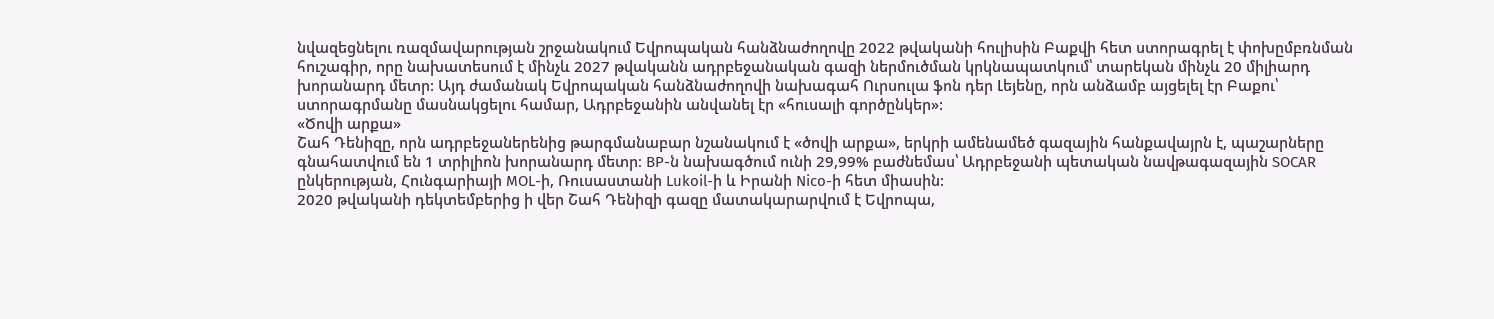նվազեցնելու ռազմավարության շրջանակում Եվրոպական հանձնաժողովը 2022 թվականի հուլիսին Բաքվի հետ ստորագրել է փոխըմբռնման հուշագիր, որը նախատեսում է մինչև 2027 թվականն ադրբեջանական գազի ներմուծման կրկնապատկում՝ տարեկան մինչև 20 միլիարդ խորանարդ մետր: Այդ ժամանակ Եվրոպական հանձնաժողովի նախագահ Ուրսուլա ֆոն դեր Լեյենը, որն անձամբ այցելել էր Բաքու՝ ստորագրմանը մասնակցելու համար, Ադրբեջանին անվանել էր «հուսալի գործընկեր»:
«Ծովի արքա»
Շահ Դենիզը, որն ադրբեջաներենից թարգմանաբար նշանակում է «ծովի արքա», երկրի ամենամեծ գազային հանքավայրն է, պաշարները գնահատվում են 1 տրիլիոն խորանարդ մետր։ BP-ն նախագծում ունի 29,99% բաժնեմաս՝ Ադրբեջանի պետական նավթագազային SOCAR ընկերության, Հունգարիայի MOL-ի, Ռուսաստանի Lukoil-ի և Իրանի Nico-ի հետ միասին:
2020 թվականի դեկտեմբերից ի վեր Շահ Դենիզի գազը մատակարարվում է Եվրոպա,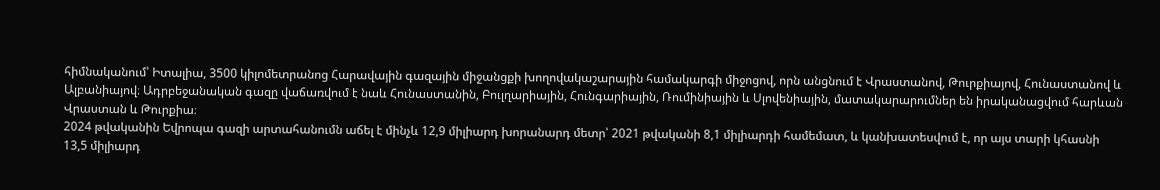հիմնականում՝ Իտալիա, 3500 կիլոմետրանոց Հարավային գազային միջանցքի խողովակաշարային համակարգի միջոցով, որն անցնում է Վրաստանով, Թուրքիայով, Հունաստանով և Ալբանիայով։ Ադրբեջանական գազը վաճառվում է նաև Հունաստանին, Բուլղարիային, Հունգարիային, Ռումինիային և Սլովենիային, մատակարարումներ են իրականացվում հարևան Վրաստան և Թուրքիա։
2024 թվականին Եվրոպա գազի արտահանումն աճել է մինչև 12,9 միլիարդ խորանարդ մետր՝ 2021 թվականի 8,1 միլիարդի համեմատ, և կանխատեսվում է, որ այս տարի կհասնի 13,5 միլիարդ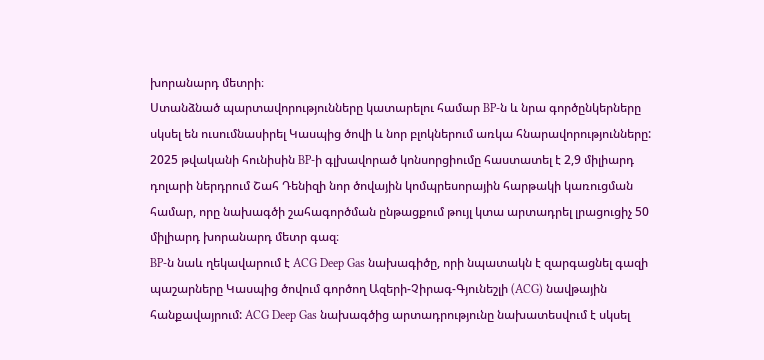խորանարդ մետրի։
Ստանձնած պարտավորությունները կատարելու համար BP-ն և նրա գործընկերները սկսել են ուսումնասիրել Կասպից ծովի և նոր բլոկներում առկա հնարավորությունները: 2025 թվականի հունիսին BP-ի գլխավորած կոնսորցիումը հաստատել է 2,9 միլիարդ դոլարի ներդրում Շահ Դենիզի նոր ծովային կոմպրեսորային հարթակի կառուցման համար, որը նախագծի շահագործման ընթացքում թույլ կտա արտադրել լրացուցիչ 50 միլիարդ խորանարդ մետր գազ։
BP-ն նաև ղեկավարում է ACG Deep Gas նախագիծը, որի նպատակն է զարգացնել գազի պաշարները Կասպից ծովում գործող Ազերի-Չիրագ-Գյունեշլի (ACG) նավթային հանքավայրում: ACG Deep Gas նախագծից արտադրությունը նախատեսվում է սկսել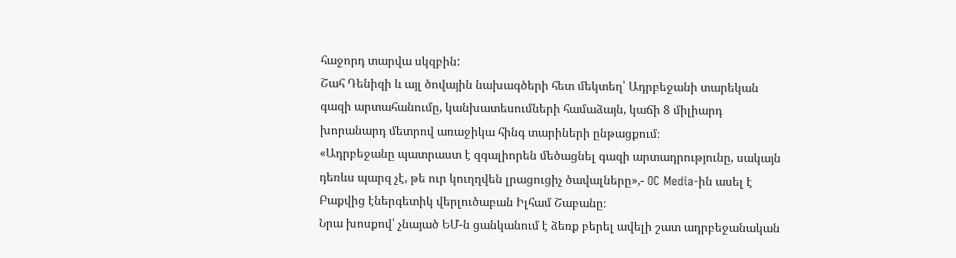հաջորդ տարվա սկզբին:
Շահ Դենիզի և այլ ծովային նախագծերի հետ մեկտեղ՝ Ադրբեջանի տարեկան գազի արտահանումը, կանխատեսումների համաձայն, կաճի 8 միլիարդ խորանարդ մետրով առաջիկա հինգ տարիների ընթացքում։
«Ադրբեջանը պատրաստ է զգալիորեն մեծացնել գազի արտադրությունը, սակայն դեռևս պարզ չէ, թե ուր կուղղվեն լրացուցիչ ծավալները»,- OC Media-ին ասել է Բաքվից էներգետիկ վերլուծաբան Իլհամ Շաբանը։
Նրա խոսքով՝ չնայած ԵՄ-ն ցանկանում է ձեռք բերել ավելի շատ ադրբեջանական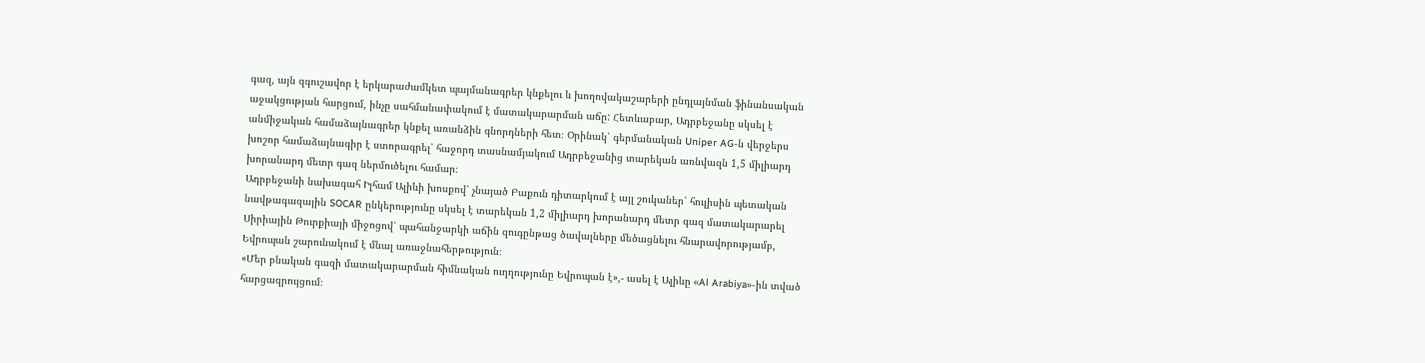գազ, այն զգուշավոր է երկարաժամկետ պայմանագրեր կնքելու և խողովակաշարերի ընդլայնման ֆինանսական աջակցության հարցում, ինչը սահմանափակում է մատակարարման աճը: Հետևաբար, Ադրբեջանը սկսել է անմիջական համաձայնագրեր կնքել առանձին գնորդների հետ։ Օրինակ՝ գերմանական Uniper AG-ն վերջերս խոշոր համաձայնագիր է ստորագրել՝ հաջորդ տասնամյակում Ադրբեջանից տարեկան առնվազն 1,5 միլիարդ խորանարդ մետր գազ ներմուծելու համար։
Ադրբեջանի նախագահ Իլհամ Ալիևի խոսքով՝ չնայած Բաքուն դիտարկում է այլ շուկաներ՝ հուլիսին պետական նավթագազային SOCAR ընկերությունը սկսել է տարեկան 1,2 միլիարդ խորանարդ մետր գազ մատակարարել Սիրիային Թուրքիայի միջոցով՝ պահանջարկի աճին զուգընթաց ծավալները մեծացնելու հնարավորությամբ, Եվրոպան շարունակում է մնալ առաջնահերթություն։
«Մեր բնական գազի մատակարարման հիմնական ուղղությունը Եվրոպան է»,- ասել է Ալիևը «Al Arabiya»-ին տված հարցազրույցում։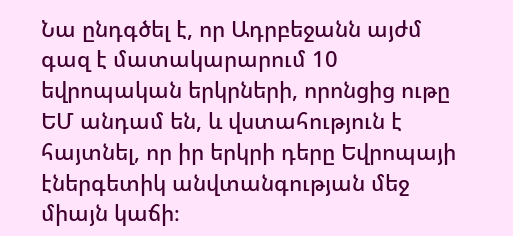Նա ընդգծել է, որ Ադրբեջանն այժմ գազ է մատակարարում 10 եվրոպական երկրների, որոնցից ութը ԵՄ անդամ են, և վստահություն է հայտնել, որ իր երկրի դերը Եվրոպայի էներգետիկ անվտանգության մեջ միայն կաճի։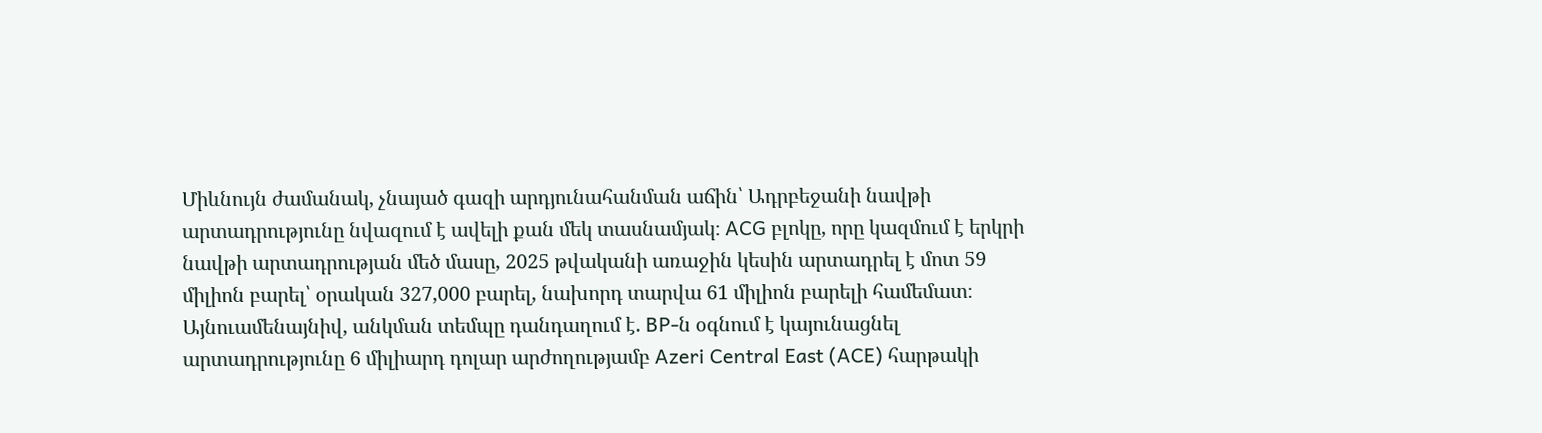Միևնույն ժամանակ, չնայած գազի արդյունահանման աճին՝ Ադրբեջանի նավթի արտադրությունը նվազում է ավելի քան մեկ տասնամյակ։ ACG բլոկը, որը կազմում է երկրի նավթի արտադրության մեծ մասը, 2025 թվականի առաջին կեսին արտադրել է մոտ 59 միլիոն բարել՝ օրական 327,000 բարել, նախորդ տարվա 61 միլիոն բարելի համեմատ։
Այնուամենայնիվ, անկման տեմպը դանդաղում է. BP-ն օգնում է կայունացնել արտադրությունը 6 միլիարդ դոլար արժողությամբ Azeri Central East (ACE) հարթակի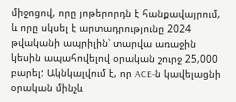միջոցով, որը յոթերորդն է հանքավայրում, և որը սկսել է արտադրությունը 2024 թվականի ապրիլին՝ տարվա առաջին կեսին ապահովելով օրական շուրջ 25,000 բարել: Ակնկալվում է, որ ACE-ն կավելացնի օրական մինչև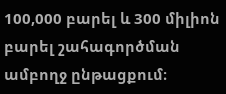100,000 բարել և 300 միլիոն բարել շահագործման ամբողջ ընթացքում։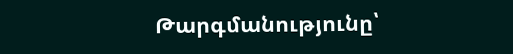Թարգմանությունը՝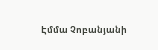Էմմա Չոբանյանի